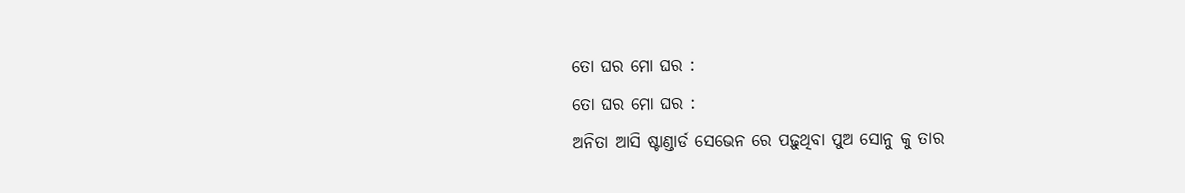ତୋ ଘର ମୋ ଘର :
ତୋ ଘର ମୋ ଘର :
ଅନିତା ଆସି ଷ୍ଟାଣ୍ଡାର୍ଡ ସେଭେନ ରେ ପଢ଼ୁଥିବା ପୁଅ ସୋନୁ କୁ ତାର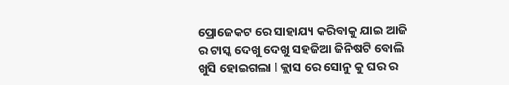ପ୍ରୋଜେକଟ ରେ ସାହାଯ୍ୟ କରିବାକୁ ଯାଇ ଆଜି ର ଟାସ୍କ ଦେଖୁ ଦେଖୁ ସହଜିଆ ଜିନିଷଟି ବୋଲି ଖୁସି ହୋଇଗଲା l କ୍ଲାସ ରେ ସୋନୁ କୁ ଘର ର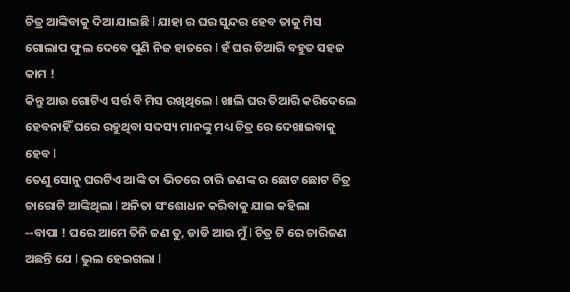ଚିତ୍ର ଆଙ୍କିବାକୁ ଦିଆ ଯାଇଛି l ଯାହା ର ଘର ସୁନ୍ଦର ହେବ ତାକୁ ମିସ ଗୋଲାପ ଫୁଲ ଦେବେ ପୁଣି ନିଜ ହାତରେ l ହଁ ଘର ତିଆରି ବହୁତ ସହଜ କାମ !
କିନ୍ତୁ ଆଉ ଗୋଟିଏ ସର୍ତ୍ତ ବି ମିସ ରଖିଥିଲେ l ଖାଲି ଘର ତିଆରି କରିଦେଲେ ହେବନାହିଁ ଘରେ ରହୁଥିବା ସଦସ୍ୟ ମାନଙ୍କୁ ମଧ୍ୟ ଚିତ୍ର ରେ ଦେଖାଇବାକୁ ହେବ l
ତେଣୁ ସୋନୁ ଘରଟିଏ ଆଙ୍କି ତା ଭିତରେ ଚାରି ଜଣଙ୍କ ର ଛୋଟ ଛୋଟ ଚିତ୍ର ଚାରୋଟି ଆଙ୍କିଥିଲା l ଅନିତା ସଂଶୋଧନ କରିବାକୁ ଯାଇ କହିଲା
--ବାପା ! ଘରେ ଆମେ ତିନି ଜଣ ତୁ, ଡାଡି ଆଉ ମୁଁ l ଚିତ୍ର ଟି ରେ ଚାରିଜଣ ଅଛନ୍ତି ଯେ l ଭୁଲ ହେଇଗଲା l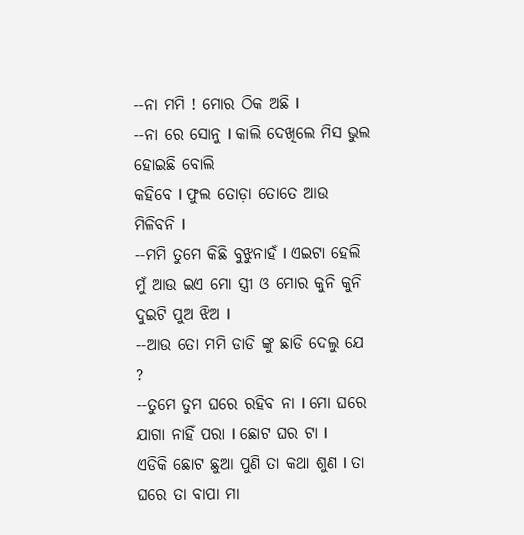--ନା ମମି ! ମୋର ଠିକ ଅଛି l
--ନା ରେ ସୋନୁ l କାଲି ଦେଖିଲେ ମିସ ଭୁଲ ହୋଇଛି ବୋଲି
କହିବେ l ଫୁଲ ତୋଡ଼ା ତୋତେ ଆଉ ମିଳିବନି l
--ମମି ତୁମେ କିଛି ବୁଝୁନାହଁ l ଏଇଟା ହେଲି ମୁଁ ଆଉ ଇଏ ମୋ ସ୍ତ୍ରୀ ଓ ମୋର କୁନି କୁନି ଦୁଇଟି ପୁଅ ଝିଅ l
--ଆଉ ତୋ ମମି ଡାଡି ଙ୍କୁ ଛାଡି ଦେଲୁ ଯେ ?
--ତୁମେ ତୁମ ଘରେ ରହିବ ନା l ମୋ ଘରେ ଯାଗା ନାହିଁ ପରା l ଛୋଟ ଘର ଟା l
ଏଡିକି ଛୋଟ ଛୁଆ ପୁଣି ତା କଥା ଶୁଣ l ତା ଘରେ ତା ବାପା ମା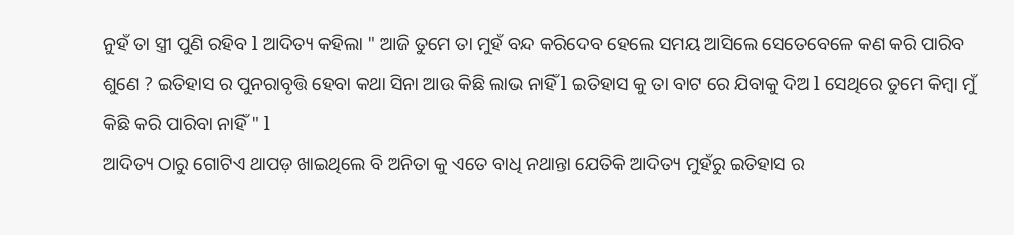ନୁହଁ ତା ସ୍ତ୍ରୀ ପୁଣି ରହିବ l ଆଦିତ୍ୟ କହିଲା " ଆଜି ତୁମେ ତା ମୁହଁ ବନ୍ଦ କରିଦେବ ହେଲେ ସମୟ ଆସିଲେ ସେତେବେଳେ କଣ କରି ପାରିବ ଶୁଣେ ? ଇତିହାସ ର ପୁନରାବୃତ୍ତି ହେବା କଥା ସିନା ଆଉ କିଛି ଲାଭ ନାହିଁ l ଇତିହାସ କୁ ତା ବାଟ ରେ ଯିବାକୁ ଦିଅ l ସେଥିରେ ତୁମେ କିମ୍ବା ମୁଁ କିଛି କରି ପାରିବା ନାହିଁ " l
ଆଦିତ୍ୟ ଠାରୁ ଗୋଟିଏ ଥାପଡ଼ ଖାଇଥିଲେ ବି ଅନିତା କୁ ଏତେ ବାଧି ନଥାନ୍ତା ଯେତିକି ଆଦିତ୍ୟ ମୁହଁରୁ ଇତିହାସ ର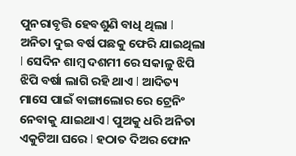ପୁନରାବୃତ୍ତି ହେବଶୁଣି ବାଧି ଥିଲା l
ଅନିତା ଦୁଇ ବର୍ଷ ପଛକୁ ଫେରି ଯାଇଥିଲା l ସେଦିନ ଶାମ୍ବ ଦଶମୀ ରେ ସକାଳୁ ଝିପି ଝିପି ବର୍ଷା ଲାଗି ରହି ଥାଏ l ଆଦିତ୍ୟ ମାସେ ପାଇଁ ବାଙ୍ଗାଲୋର ରେ ଟ୍ରେନିଂ ନେବାକୁ ଯାଇଥାଏ l ପୁଅକୁ ଧରି ଅନିତା ଏକୁଟିଆ ଘରେ l ହଠାତ ଦିଅର ଫୋନ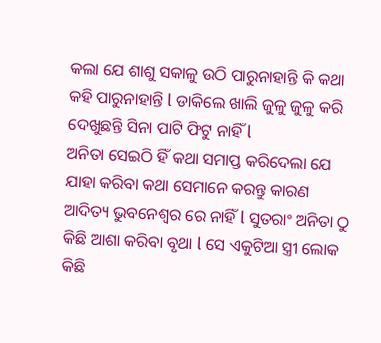କଲା ଯେ ଶାଶୁ ସକାଳୁ ଉଠି ପାରୁନାହାନ୍ତି କି କଥା କହି ପାରୁନାହାନ୍ତି l ଡାକିଲେ ଖାଲି ଜୁଳୁ ଜୁଳୁ କରି ଦେଖୁଛନ୍ତି ସିନା ପାଟି ଫିଟୁ ନାହିଁ l
ଅନିତା ସେଇଠି ହିଁ କଥା ସମାପ୍ତ କରିଦେଲା ଯେ ଯାହା କରିବା କଥା ସେମାନେ କରନ୍ତୁ କାରଣ ଆଦିତ୍ୟ ଭୁବନେଶ୍ୱର ରେ ନାହିଁ l ସୁତରାଂ ଅନିତା ଠୁ କିଛି ଆଶା କରିବା ବୃଥା l ସେ ଏକୁଟିଆ ସ୍ତ୍ରୀ ଲୋକ କିଛି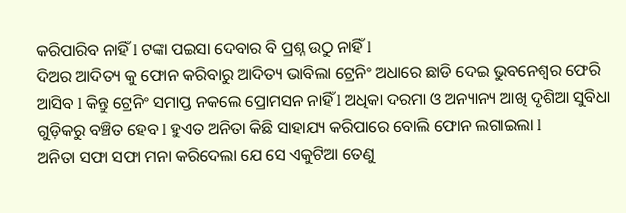କରିପାରିବ ନାହିଁ l ଟଙ୍କା ପଇସା ଦେବାର ବି ପ୍ରଶ୍ନ ଉଠୁ ନାହିଁ l
ଦିଅର ଆଦିତ୍ୟ କୁ ଫୋନ କରିବାରୁ ଆଦିତ୍ୟ ଭାବିଲା ଟ୍ରେନିଂ ଅଧାରେ ଛାଡି ଦେଇ ଭୁବନେଶ୍ୱର ଫେରି ଆସିବ l କିନ୍ତୁ ଟ୍ରେନିଂ ସମାପ୍ତ ନକଲେ ପ୍ରୋମସନ ନାହିଁ l ଅଧିକା ଦରମା ଓ ଅନ୍ୟାନ୍ୟ ଆଖି ଦୃଶିଆ ସୁବିଧା ଗୁଡ଼ିକରୁ ବଞ୍ଚିତ ହେବ l ହୁଏତ ଅନିତା କିଛି ସାହାଯ୍ୟ କରିପାରେ ବୋଲି ଫୋନ ଲଗାଇଲା l
ଅନିତା ସଫା ସଫା ମନା କରିଦେଲା ଯେ ସେ ଏକୁଟିଆ ତେଣୁ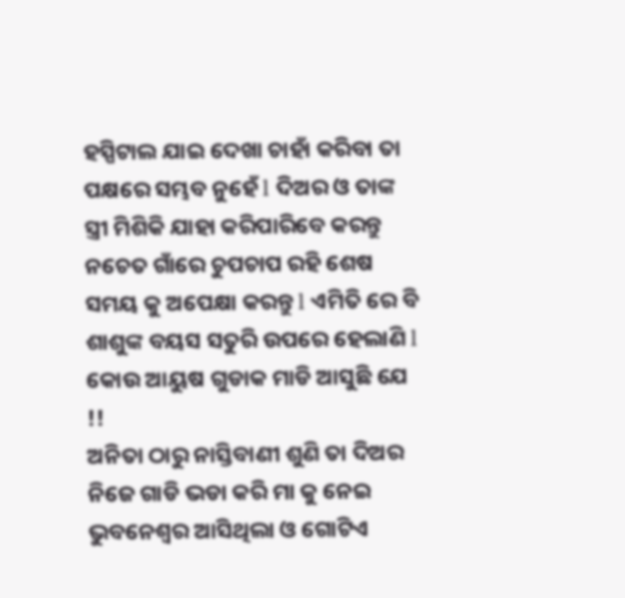ହସ୍ପିଟାଲ ଯାଇ ଦେଖା ଚାହାଁ କରିବା ତା ପକ୍ଷରେ ସମ୍ଭବ ନୁହେଁ l ଦିଅର ଓ ତାଙ୍କ ସ୍ତ୍ରୀ ମିଶିକି ଯାହା କରିପାରିବେ କରନ୍ତୁ ନଚେତ ଗାଁରେ ଚୁପଚାପ ରହି ଶେଷ ସମୟ କୁ ଅପେକ୍ଷା କରନ୍ତୁ l ଏମିତି ରେ ବି ଶାଶୁଙ୍କ ବୟସ ସତୁରି ଉପରେ ହେଲାଣି l କୋଉ ଆୟୁଷ ଗୁଡାକ ମାଡି ଆସୁଛି ଯେ !!
ଅନିତା ଠାରୁ ନାସ୍ତିବାଣୀ ଶୁଣି ତା ଦିଅର ନିଜେ ଗାଡି ଭଡା କରି ମା କୁ ନେଇ ଭୁବନେଶ୍ୱର ଆସିଥିଲା ଓ ଗୋଟିଏ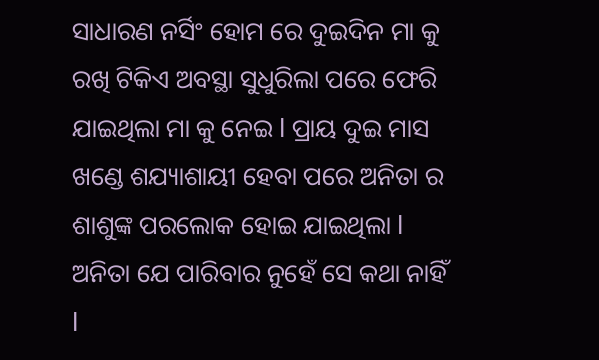ସାଧାରଣ ନର୍ସିଂ ହୋମ ରେ ଦୁଇଦିନ ମା କୁ ରଖି ଟିକିଏ ଅବସ୍ଥା ସୁଧୁରିଲା ପରେ ଫେରି ଯାଇଥିଲା ମା କୁ ନେଇ l ପ୍ରାୟ ଦୁଇ ମାସ ଖଣ୍ଡେ ଶଯ୍ୟାଶାୟୀ ହେବା ପରେ ଅନିତା ର ଶାଶୁଙ୍କ ପରଲୋକ ହୋଇ ଯାଇଥିଲା l
ଅନିତା ଯେ ପାରିବାର ନୁହେଁ ସେ କଥା ନାହିଁ l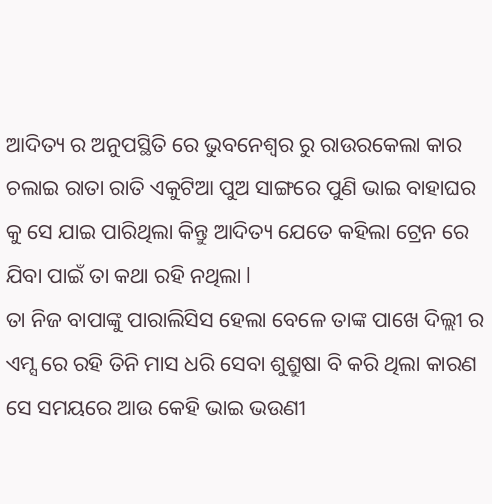ଆଦିତ୍ୟ ର ଅନୁପସ୍ଥିତି ରେ ଭୁବନେଶ୍ୱର ରୁ ରାଉରକେଲା କାର ଚଲାଇ ରାତା ରାତି ଏକୁଟିଆ ପୁଅ ସାଙ୍ଗରେ ପୁଣି ଭାଇ ବାହାଘର କୁ ସେ ଯାଇ ପାରିଥିଲା କିନ୍ତୁ ଆଦିତ୍ୟ ଯେତେ କହିଲା ଟ୍ରେନ ରେ ଯିବା ପାଇଁ ତା କଥା ରହି ନଥିଲା l
ତା ନିଜ ବାପାଙ୍କୁ ପାରାଲିସିସ ହେଲା ବେଳେ ତାଙ୍କ ପାଖେ ଦିଲ୍ଲୀ ର ଏମ୍ସ ରେ ରହି ତିନି ମାସ ଧରି ସେବା ଶୁଶ୍ରୁଷା ବି କରି ଥିଲା କାରଣ ସେ ସମୟରେ ଆଉ କେହି ଭାଇ ଭଉଣୀ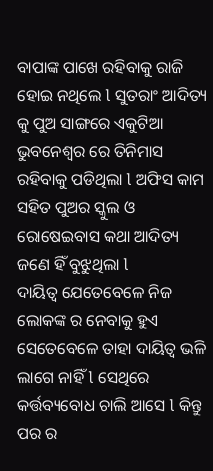ବାପାଙ୍କ ପାଖେ ରହିବାକୁ ରାଜି ହୋଇ ନଥିଲେ l ସୁତରାଂ ଆଦିତ୍ୟ କୁ ପୁଅ ସାଙ୍ଗରେ ଏକୁଟିଆ ଭୁବନେଶ୍ୱର ରେ ତିନିମାସ ରହିବାକୁ ପଡିଥିଲା l ଅଫିସ କାମ ସହିତ ପୁଅର ସ୍କୁଲ ଓ ରୋଷେଇବାସ କଥା ଆଦିତ୍ୟ ଜଣେ ହିଁ ବୁଝୁଥିଲା l
ଦାୟିତ୍ୱ ଯେତେବେଳେ ନିଜ ଲୋକଙ୍କ ର ନେବାକୁ ହୁଏ ସେତେବେଳେ ତାହା ଦାୟିତ୍ୱ ଭଳି ଲାଗେ ନାହିଁ l ସେଥିରେ କର୍ତ୍ତବ୍ୟବୋଧ ଚାଲି ଆସେ l କିନ୍ତୁ ପର ର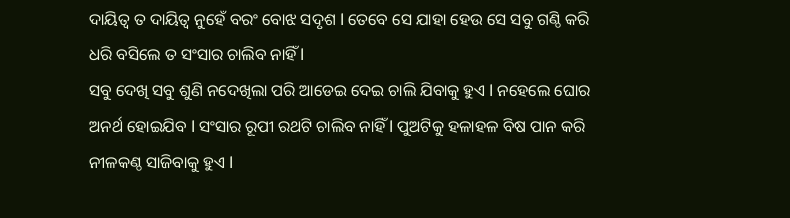ଦାୟିତ୍ୱ ତ ଦାୟିତ୍ୱ ନୁହେଁ ବରଂ ବୋଝ ସଦୃଶ l ତେବେ ସେ ଯାହା ହେଉ ସେ ସବୁ ଗଣ୍ଠି କରି ଧରି ବସିଲେ ତ ସଂସାର ଚାଲିବ ନାହିଁ l
ସବୁ ଦେଖି ସବୁ ଶୁଣି ନଦେଖିଲା ପରି ଆଡେଇ ଦେଇ ଚାଲି ଯିବାକୁ ହୁଏ l ନହେଲେ ଘୋର ଅନର୍ଥ ହୋଇଯିବ l ସଂସାର ରୂପୀ ରଥଟି ଚାଲିବ ନାହିଁ l ପୁଅଟିକୁ ହଳାହଳ ବିଷ ପାନ କରି ନୀଳକଣ୍ଠ ସାଜିବାକୁ ହୁଏ l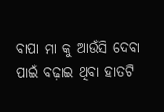ବାପା ମା କୁ ଆଉଁସି ଦେବା ପାଇଁ ବଢ଼ାଇ ଥିବା ହାତଟି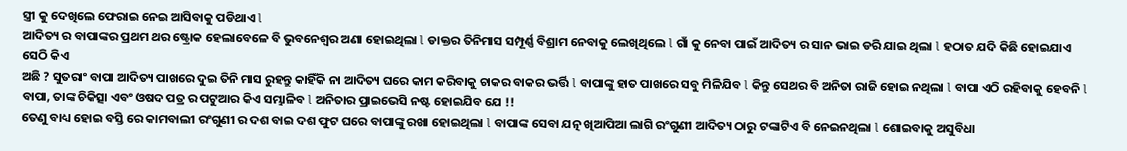ସ୍ତ୍ରୀ କୁ ଦେଖିଲେ ଫେରାଇ ନେଇ ଆସିବାକୁ ପଡିଥାଏ l
ଆଦିତ୍ୟ ର ବାପାଙ୍କର ପ୍ରଥମ ଥର ଷ୍ଟ୍ରୋକ ହେଲାବେଳେ ବି ଭୁବନେଶ୍ୱର ଅଣା ହୋଇଥିଲା l ଡାକ୍ତର ତିନିମାସ ସମ୍ପୂର୍ଣ୍ଣ ବିଶ୍ରାମ ନେବାକୁ ଲେଖିଥିଲେ l ଗାଁ କୁ ନେବା ପାଇଁ ଆଦିତ୍ୟ ର ସାନ ଭାଇ ଡରି ଯାଇ ଥିଲା l ହଠାତ ଯଦି କିଛି ହୋଇଯାଏ ସେଠି କିଏ
ଅଛି ? ସୁତରାଂ ବାପା ଆଦିତ୍ୟ ପାଖରେ ଦୁଇ ତିନି ମାସ ରୁହନ୍ତୁ କାହିଁକି ନା ଆଦିତ୍ୟ ଘରେ କାମ କରିବାକୁ ଚାକର ବାକର ଭର୍ତ୍ତି l ବାପାଙ୍କୁ ହାତ ପାଖରେ ସବୁ ମିଳିଯିବ l କିନ୍ତୁ ସେଥର ବି ଅନିତା ରାଜି ହୋଇ ନଥିଲା l ବାପା ଏଠି ରହିବାକୁ ହେବନି l ବାପା, ତାଙ୍କ ଚିକିତ୍ସା ଏବଂ ଓଷଦ ପତ୍ର ର ପଟୁଆର କିଏ ସମ୍ଭାଳିବ l ଅନିତାର ପ୍ରାଇଭେସି ନଷ୍ଟ ହୋଇଯିବ ଯେ !!
ତେଣୁ ବାଧ୍ୟ ହୋଇ ବସ୍ତି ରେ କାମବାଲୀ ରଂଗୁଣୀ ର ଦଶ ବାଇ ଦଶ ଫୁଟ ଘରେ ବାପାଙ୍କୁ ରଖା ହୋଇଥିଲା l ବାପାଙ୍କ ସେବା ଯତ୍ନ ଖିଆପିଆ ଲାଗି ରଂଗୁଣୀ ଆଦିତ୍ୟ ଠାରୁ ଟଙ୍କାଟିଏ ବି ନେଇନଥିଲା l ଶୋଇବାକୁ ଅସୁବିଧା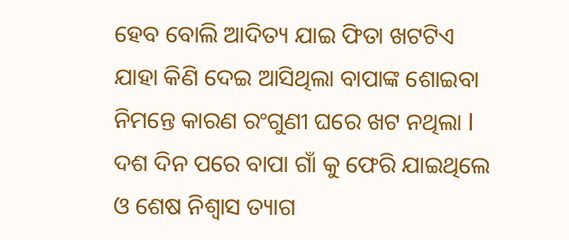ହେବ ବୋଲି ଆଦିତ୍ୟ ଯାଇ ଫିତା ଖଟଟିଏ ଯାହା କିଣି ଦେଇ ଆସିଥିଲା ବାପାଙ୍କ ଶୋଇବା ନିମନ୍ତେ କାରଣ ରଂଗୁଣୀ ଘରେ ଖଟ ନଥିଲା l
ଦଶ ଦିନ ପରେ ବାପା ଗାଁ କୁ ଫେରି ଯାଇଥିଲେ ଓ ଶେଷ ନିଶ୍ୱାସ ତ୍ୟାଗ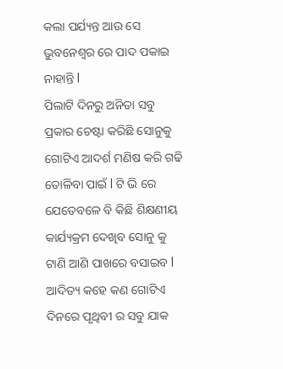କଲା ପର୍ଯ୍ୟନ୍ତ ଆଉ ସେ ଭୁବନେଶ୍ୱର ରେ ପାଦ ପକାଇ ନାହାନ୍ତି l
ପିଲାଟି ଦିନରୁ ଅନିତା ସବୁ ପ୍ରକାର ଚେଷ୍ଟା କରିଛି ସୋନୁକୁ ଗୋଟିଏ ଆଦର୍ଶ ମଣିଷ କରି ଗଢି ତୋଳିବା ପାଇଁ l ଟି ଭି ରେ ଯେତେବଳେ ବି କିଛି ଶିକ୍ଷଣୀୟ କାର୍ଯ୍ୟକ୍ରମ ଦେଖିବ ସୋନୁ କୁ ଟାଣି ଆଣି ପାଖରେ ବସାଇବ l
ଆଦିତ୍ୟ କହେ କଣ ଗୋଟିଏ ଦିନରେ ପୃଥିବୀ ର ସବୁ ଯାକ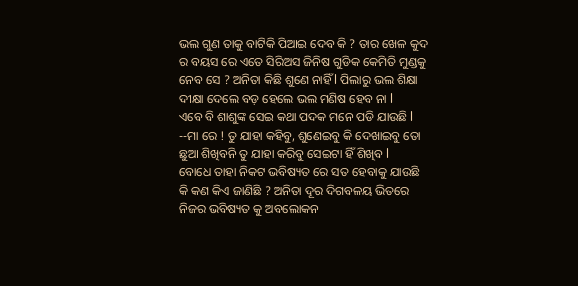ଭଲ ଗୁଣ ତାକୁ ବାଟିକି ପିଆଇ ଦେବ କି ? ତାର ଖେଳ କୁଦ ର ବୟସ ରେ ଏତେ ସିରିଅସ ଜିନିଷ ଗୁଡିକ କେମିତି ମୁଣ୍ଡକୁ ନେବ ସେ ? ଅନିତା କିଛି ଶୁଣେ ନାହିଁ l ପିଲାରୁ ଭଲ ଶିକ୍ଷା ଦୀକ୍ଷା ଦେଲେ ବଡ଼ ହେଲେ ଭଲ ମଣିଷ ହେବ ନା l
ଏବେ ବି ଶାଶୁଙ୍କ ସେଇ କଥା ପଦକ ମନେ ପଡି ଯାଉଛି l
--ମା ରେ ! ତୁ ଯାହା କହିବୁ, ଶୁଣେଇବୁ କି ଦେଖାଇବୁ ତୋ ଛୁଆ ଶିଖିବନି ତୁ ଯାହା କରିବୁ ସେଇଟା ହିଁ ଶିଖିବ l
ବୋଧେ ତାହା ନିକଟ ଭବିଷ୍ୟତ ରେ ସତ ହେବାକୁ ଯାଉଛି କି କଣ କିଏ ଜାଣିଛି ? ଅନିତା ଦୂର ଦିଗବଳୟ ଭିତରେ ନିଜର ଭବିଷ୍ୟତ କୁ ଅବଲୋକନ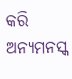କରି ଅନ୍ୟମନସ୍କ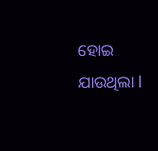ହୋଇ ଯାଉଥିଲା l